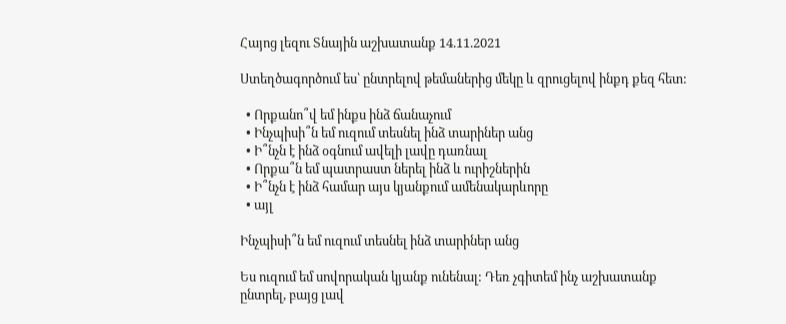Հայոց լեզու Տնային աշխատանք 14.11.2021

Ստեղծագործում ես՝ ընտրելով թեմաներից մեկը և զրուցելով ինքդ քեզ հետ:

  • Որքանո՞վ եմ ինքս ինձ ճանաչում
  • Ինչպիսի՞ն եմ ուզում տեսնել ինձ տարիներ անց
  • Ի՞նչն է ինձ օգնում ավելի լավը դառնալ
  • Որքա՞ն եմ պատրաստ ներել ինձ և ուրիշներին
  • Ի՞նչն է ինձ համար այս կյանքում ամենակարևորը
  • այլ

Ինչպիսի՞ն եմ ուզում տեսնել ինձ տարիներ անց

Ես ուզում եմ սովորական կյանք ունենալ: Դեռ չգիտեմ ինչ աշխատանք ընտրել, բայց լավ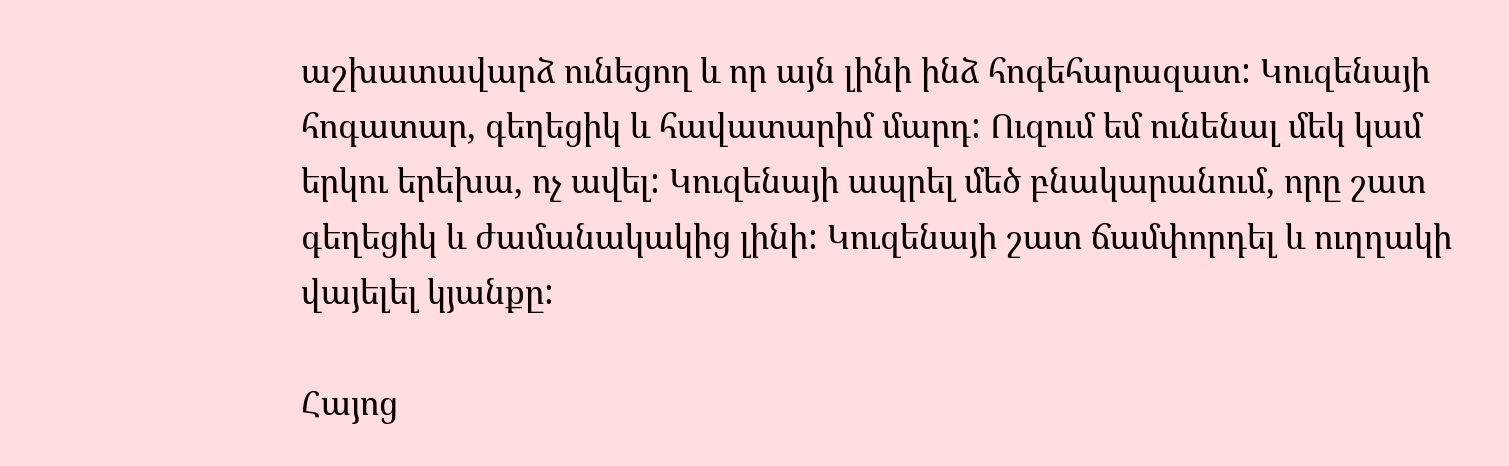աշխատավարձ ունեցող և որ այն լինի ինձ հոգեհարազատ: Կուզենայի հոգատար, գեղեցիկ և հավատարիմ մարդ: Ուզում եմ ունենալ մեկ կամ երկու երեխա, ոչ ավել: Կուզենայի ապրել մեծ բնակարանում, որը շատ գեղեցիկ և ժամանակակից լինի: Կուզենայի շատ ճամփորդել և ուղղակի վայելել կյանքը:

Հայոց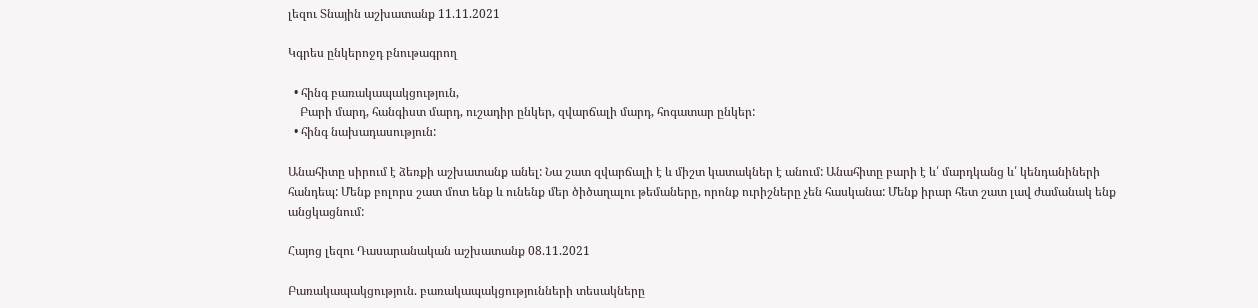լեզու Տնային աշխատանք 11.11.2021

Կգրես ընկերոջդ բնութագրող

  • հինգ բառակապակցություն,
    Բարի մարդ, հանգիստ մարդ, ուշադիր ընկեր, զվարճալի մարդ, հոգատար ընկեր:
  • հինգ նախադասություն:

Անահիտը սիրում է ձեռքի աշխատանք անել: Նա շատ զվարճալի է և միշտ կատակներ է անում: Անահիտը բարի է և՛ մարդկանց և՛ կենդանիների հանդեպ: Մենք բոլորս շատ մոտ ենք և ունենք մեր ծիծաղալու թեմաները, որոնք ուրիշները չեն հասկանա: Մենք իրար հետ շատ լավ ժամանակ ենք անցկացնում:

Հայոց լեզու Դասարանական աշխատանք 08.11.2021

Բառակապակցություն. բառակապակցությունների տեսակները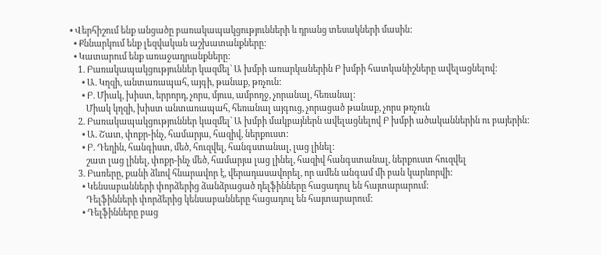• Վերհիշում ենք անցածը բառակապակցությունների և դրանց տեսակների մասին:
  • Քննարկում ենք լեզվական աշխատանքները:
  • Կատարում ենք առաջադրանքները:
    1. Բառակապակցություններ կազմել` Ա խմբի առարկաներին Բ խմբի հատկանիշները ավելացնելով:
      • Ա. Կղզի, անտառապահ, այգի, թանաք, թռչուն:
      • Բ. Միակ, խիստ, երրորդ, չորս, մյուս, ամբողջ, չորանալ, հեռանալ:
        Միակ կղզի, խիստ անտառապահ, հեռանալ այգուց, չորացած թանաք, չորս թռչուն
    2. Բառակապակցություններ կազմել` Ա խմբի մակբայներն ավելացնելով Բ խմբի ածականներին ու բայերին:
      • Ա. Շատ, փոքր-ինչ, համարյա, հազիվ, ներքուստ:
      • Բ. Դեղին, հանգիստ, մեծ, հուզվել, հանգստանալ, լաց լինել:
        շատ լաց լինել, փոքր-ինչ մեծ, համարյա լաց լինել, հազիվ հանգստանալ, ներքուստ հուզվել
    3. Բառերը, քանի ձևով հնարավոր է, վերադասավորել, որ ամեն անգամ մի բան կարևորվի:
      • Կենսաբանների փորձերից ձանձրացած դելֆինները հացադուլ են հայտարարում:
        Դելֆինների փորձերից կենսաբանները հացադուլ են հայտարարում:
      • Դելֆինները բաց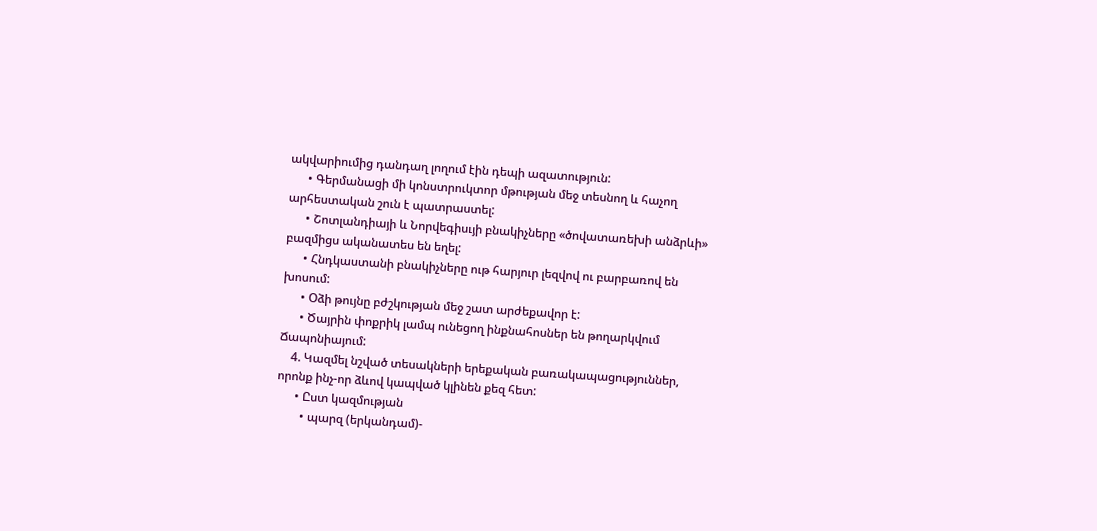ակվարիումից դանդաղ լողում էին դեպի ազատություն:
      • Գերմանացի մի կոնստրուկտոր մթության մեջ տեսնող և հաչող արհեստական շուն է պատրաստել:
      • Շոտլանդիայի և Նորվեգիսւյի բնակիչները «ծովատառեխի անձրևի» բազմիցս ականատես են եղել:
      • Հնդկաստանի բնակիչները ութ հարյուր լեզվով ու բարբառով են խոսում:
      • Օձի թույնը բժշկության մեջ շատ արժեքավոր է:
      • Ծայրին փոքրիկ լամպ ունեցող ինքնահոսներ են թողարկվում Ճապոնիայում:
    4. Կազմել նշված տեսակների երեքական բառակապացություններ, որոնք ինչ-որ ձևով կապված կլինեն քեզ հետ:
      • Ըստ կազմության
        • պարզ (երկանդամ)-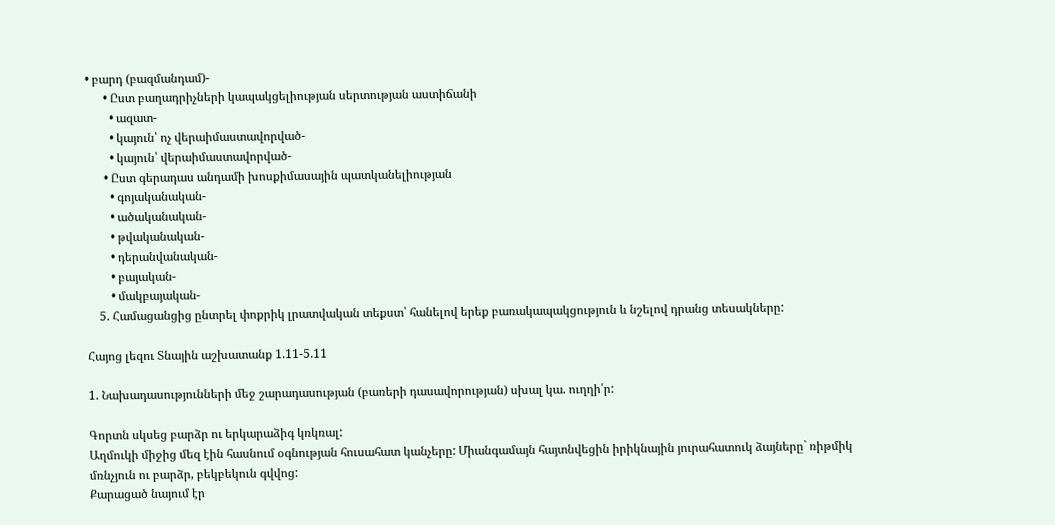• բարդ (բազմանդամ)-
      • Ըստ բաղադրիչների կապակցելիության սերտության աստիճանի
        • ազատ-
        • կայուն՝ ոչ վերաիմաստավորված-
        • կայուն՝ վերաիմաստավորված-
      • Ըստ գերադաս անդամի խոսքիմասային պատկանելիության
        • գոյականական-
        • ածականական-
        • թվականական-
        • դերանվանական-
        • բայական-
        • մակբայական-
    5. Համացանցից ընտրել փոքրիկ լրատվական տեքստ՝ հանելով երեք բառակապակցություն և նշելով դրանց տեսակները:

Հայոց լեզու Տնային աշխատանք 1.11-5.11

1. Նախադասությունների մեջ շարադասության (բառերի դասավորության) սխալ կա. ուղղի՛ր:

Գորտն սկսեց բարձր ու երկարաձիգ կռկռալ:
Աղմուկի միջից մեզ էին հասնում օգնության հուսահատ կանչերը: Միանգամայն հայտնվեցին իրիկնային յուրահատուկ ձայները` ռիթմիկ մռնչյուն ու բարձր, բեկբեկուն գվվոց:
Քարացած նայում էր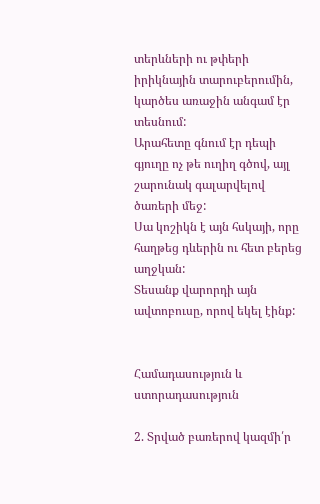տերևների ու թփերի իրիկնային տարուբերումին, կարծես առաջին անգամ էր տեսնում:
Արահետը գնում էր դեպի գյուղը ոչ թե ուղիղ գծով, այլ շարունակ գալարվելով ծառերի մեջ:
Սա կոշիկն է այն հսկայի, որը հաղթեց դևերին ու հետ բերեց աղջկան:
Տեսանք վարորդի այն ավտոբուսը, որով եկել էինք:


Համադասություն և ստորադասություն

2. Տրված բառերով կազմի՛ր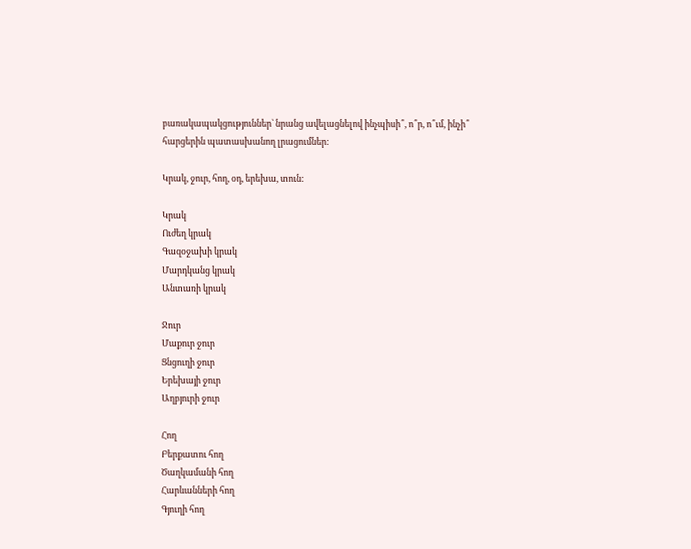բառակապակցություններ` նրանց ավելացնելով ինչպիսի՞, ո՞ր, ո՞ւմ, ինչի՞ հարցերին պատասխանող լրացումներ:

Կրակ, ջուր, հող, օդ, երեխա, տուն:

Կրակ
Ուժեղ կրակ
Գազօջախի կրակ
Մարդկանց կրակ
Անտառի կրակ

Ջուր
Մաքուր ջուր
Ցնցուղի ջուր
Երեխայի ջուր
Աղբյուրի ջուր

Հող
Բերքատու հող
Ծաղկամանի հող
Հարևանների հող
Գյուղի հող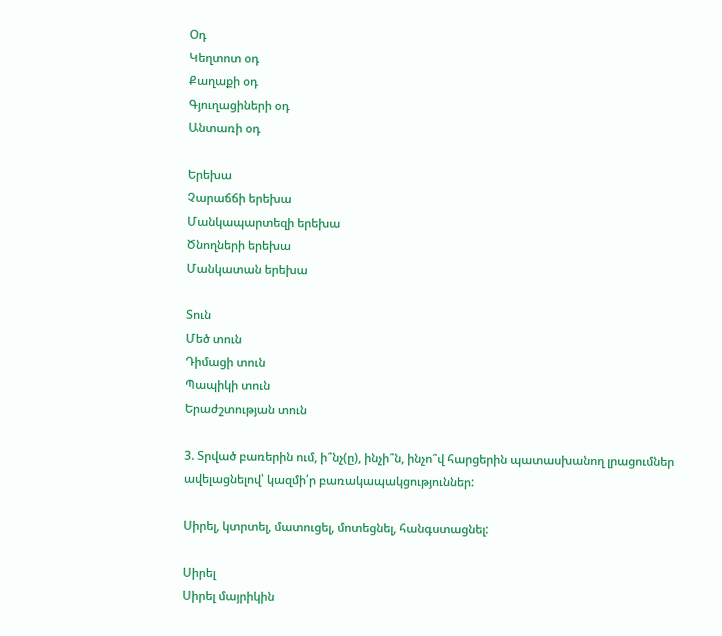Օդ
Կեղտոտ օդ
Քաղաքի օդ
Գյուղացիների օդ
Անտառի օդ

Երեխա
Չարաճճի երեխա
Մանկապարտեզի երեխա
Ծնողների երեխա
Մանկատան երեխա

Տուն
Մեծ տուն
Դիմացի տուն
Պապիկի տուն
Երաժշտության տուն

3. Տրված բառերին ում, ի՞նչ(ը), ինչի՞ն, ինչո՞վ հարցերին պատասխանող լրացումներ ավելացնելով՝ կազմի՛ր բառակապակցություններ:

Սիրել, կտրտել, մատուցել, մոտեցնել, հանգստացնել:

Սիրել
Սիրել մայրիկին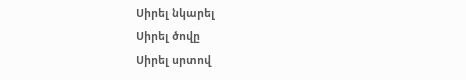Սիրել նկարել
Սիրել ծովը
Սիրել սրտով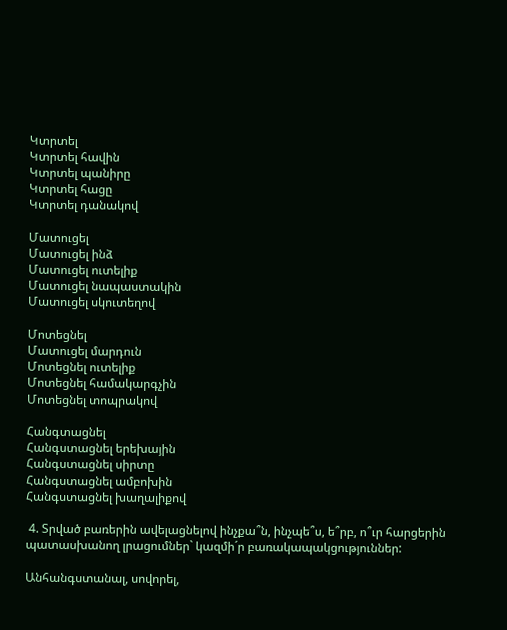Կտրտել
Կտրտել հավին
Կտրտել պանիրը
Կտրտել հացը
Կտրտել դանակով

Մատուցել
Մատուցել ինձ
Մատուցել ուտելիք
Մատուցել նապաստակին
Մատուցել սկուտեղով

Մոտեցնել
Մատուցել մարդուն
Մոտեցնել ուտելիք
Մոտեցնել համակարգչին
Մոտեցնել տոպրակով

Հանգտացնել
Հանգստացնել երեխային
Հանգստացնել սիրտը
Հանգստացնել ամբոխին
Հանգստացնել խաղալիքով

 4. Տրված բառերին ավելացնելով ինչքա՞ն, ինչպե՞ս, ե՞րբ, ո՞ւր հարցերին պատասխանող լրացումներ` կազմի´ր բառակապակցություններ:

Անհանգստանալ, սովորել,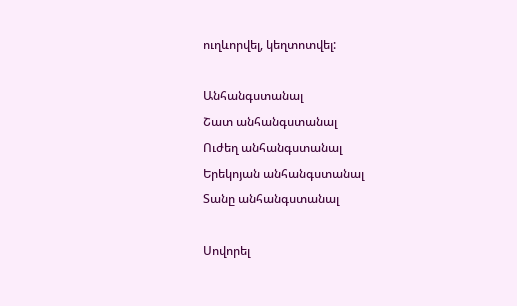ուղևորվել, կեղտոտվել:

Անհանգստանալ
Շատ անհանգստանալ
Ուժեղ անհանգստանալ
Երեկոյան անհանգստանալ
Տանը անհանգստանալ

Սովորել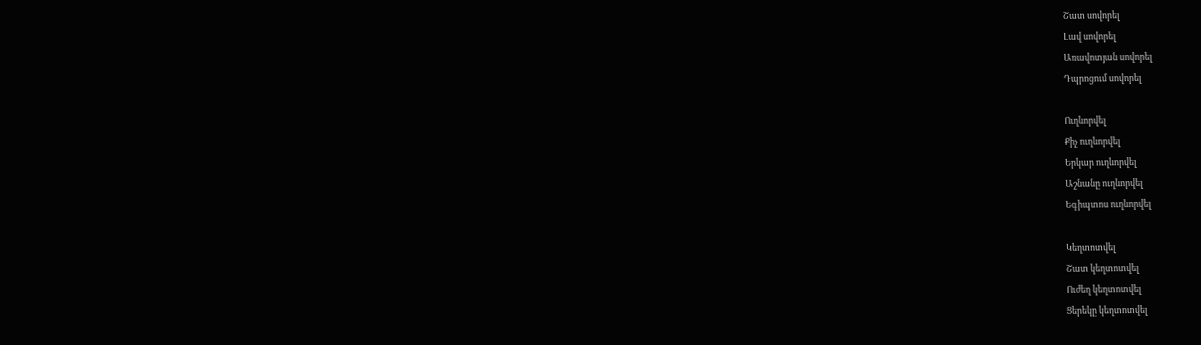Շատ սովորել
Լավ սովորել
Առավոտյան սովորել
Դպրոցում սովորել

Ուղևորվել
Քիչ ուղևորվել
Երկար ուղևորվել
Աշնանը ուղևորվել
Եգիպտոս ուղևորվել

Կեղտոտվել
Շատ կեղտոտվել
Ուժեղ կեղտոտվել
Ցերեկը կեղտոտվել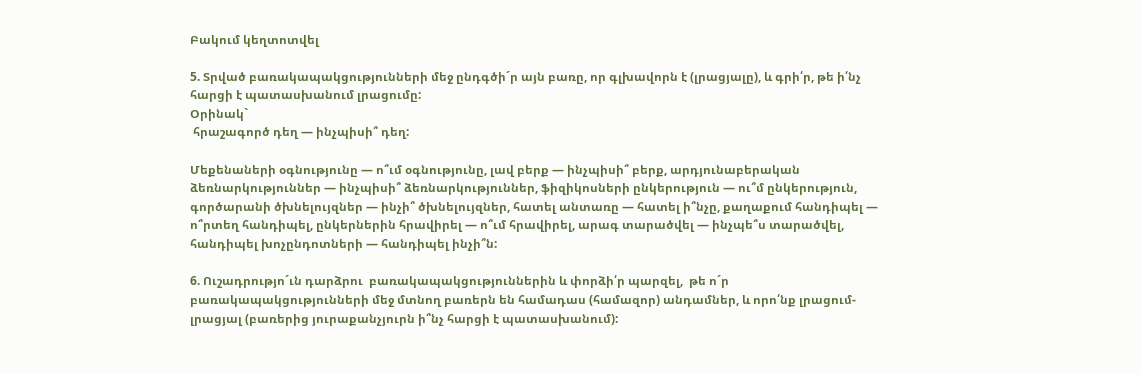Բակում կեղտոտվել

5. Տրված բառակապակցությունների մեջ ընդգծի´ր այն բառը, որ գլխավորն է (լրացյալը), և գրի՛ր, թե ի՛նչ հարցի է պատասխանում լրացումը:
Օրինակ`
 հրաշագործ դեղ — ինչպիսի՞ դեղ:

Մեքենաների օգնությունը — ո՞ւմ օգնությունը, լավ բերք — ինչպիսի՞ բերք, արդյունաբերական ձեռնարկություններ — ինչպիսի՞ ձեռնարկություններ, ֆիզիկոսների ընկերություն — ու՞մ ընկերություն, գործարանի ծխնելույզներ — ինչի՞ ծխնելույզներ, հատել անտառը — հատել ի՞նչը, քաղաքում հանդիպել — ո՞րտեղ հանդիպել, ընկերներին հրավիրել — ո՞ւմ հրավիրել, արագ տարածվել — ինչպե՞ս տարածվել, հանդիպել խոչընդոտների — հանդիպել ինչի՞ն:

6. Ուշադրությո´ւն դարձրու  բառակապակցություններին և փորձի՛ր պարզել,  թե ո´ր բառակապակցությունների մեջ մտնող բառերն են համադաս (համազոր) անդամներ, և որո՛նք լրացում-լրացյալ (բառերից յուրաքանչյուրն ի՞նչ հարցի է պատասխանում):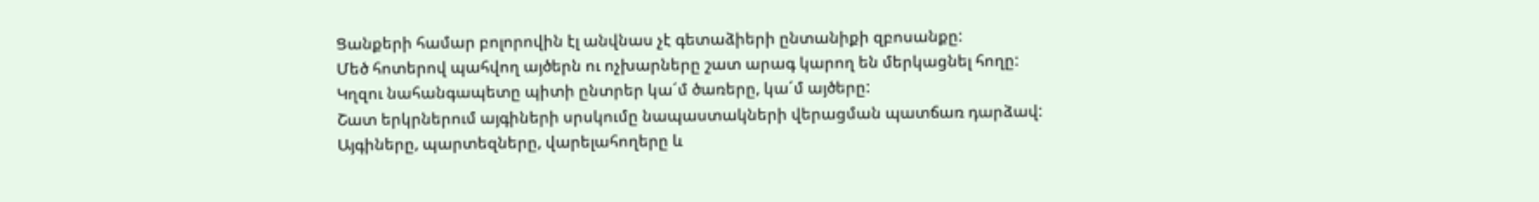Ցանքերի համար բոլորովին էլ անվնաս չէ գետաձիերի ընտանիքի զբոսանքը:
Մեծ հոտերով պահվող այծերն ու ոչխարները շատ արագ կարող են մերկացնել հողը:
Կղզու նահանգապետը պիտի ընտրեր կա´մ ծառերը, կա´մ այծերը:
Շատ երկրներում այգիների սրսկումը նապաստակների վերացման պատճառ դարձավ:
Այգիները, պարտեզները, վարելահողերը և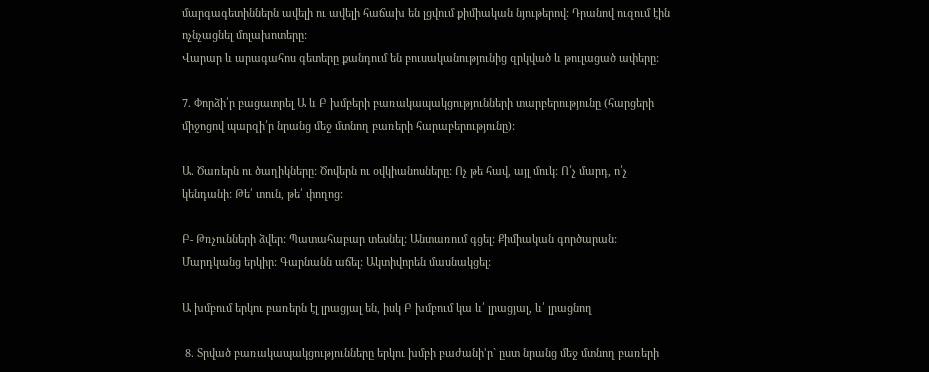մարգագետիններն ավելի ու ավելի հաճախ են լցվում քիմիական նյութերով: Դրանով ուզում էին ոչնչացնել մոլախոտերը:
Վարար և արագահոս գետերը քանդում են բուսականությունից զրկված և թուլացած ափերը:

7. Փորձի՛ր բացատրել Ա և Բ խմբերի բառակապակցությունների տարբերությունը (հարցերի միջոցով պարզի՛ր նրանց մեջ մտնող բառերի հարաբերությունը):

Ա. Ծառերն ու ծաղիկները: Ծովերն ու օվկիանոսները: Ոչ թե հավ, այլ մուկ: Ո՛չ մարդ, ո՛չ կենդանի: Թե՛ տուն, թե՛ փողոց:

Բ- Թռչունների ձվեր: Պատահաբար տեսնել: Անտառում գցել: Քիմիական գործարան: Մարդկանց երկիր: Գարնանն աճել: Ակտիվորեն մասնակցել:

Ա խմբում երկու բառերն էլ լրացյալ են, իսկ Բ խմբում կա և՛ լրացյալ, և՛ լրացնող

 8. Տրված բառակապակցությունները երկու խմբի բաժանի’ր` ըստ նրանց մեջ մտնող բառերի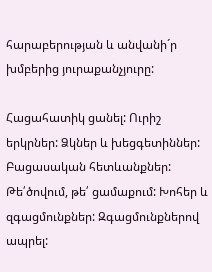հարաբերության և անվանի´ր խմբերից յուրաքանչյուրը:

Հացահատիկ ցանել: Ուրիշ երկրներ: Ձկներ և խեցգետիններ: Բացասական հետևանքներ: Թե՛ծովում, թե՛ ցամաքում: Խոհեր և զգացմունքներ: Զգացմունքներով ապրել: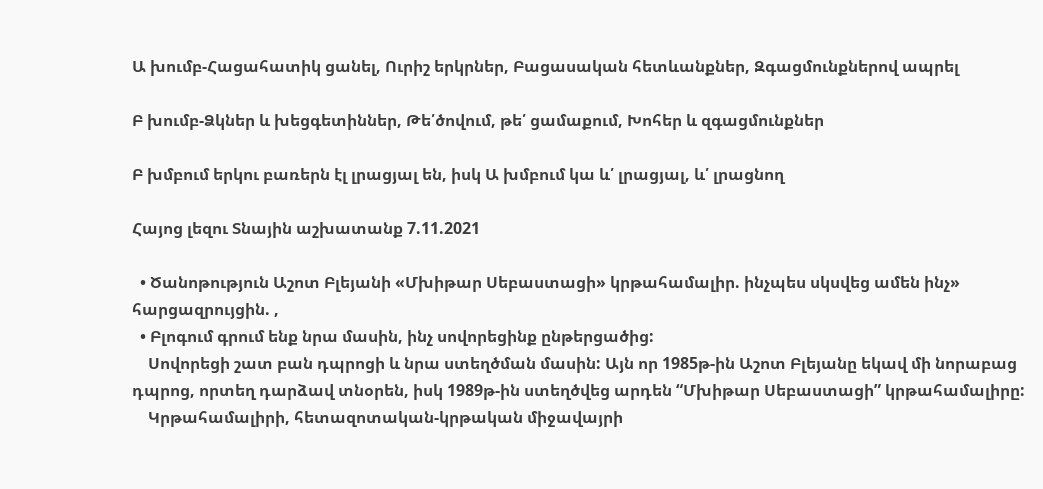Ա խումբ-Հացահատիկ ցանել, Ուրիշ երկրներ, Բացասական հետևանքներ, Զգացմունքներով ապրել

Բ խումբ-Ձկներ և խեցգետիններ, Թե՛ծովում, թե՛ ցամաքում, Խոհեր և զգացմունքներ

Բ խմբում երկու բառերն էլ լրացյալ են, իսկ Ա խմբում կա և՛ լրացյալ, և՛ լրացնող

Հայոց լեզու Տնային աշխատանք 7.11.2021

  • Ծանոթություն Աշոտ Բլեյանի «Մխիթար Սեբաստացի» կրթահամալիր. ինչպես սկսվեց ամեն ինչ» հարցազրույցին. ,
  • Բլոգում գրում ենք նրա մասին, ինչ սովորեցինք ընթերցածից:
    Սովորեցի շատ բան դպրոցի և նրա ստեղծման մասին: Այն որ 1985թ-ին Աշոտ Բլեյանը եկավ մի նորաբաց դպրոց, որտեղ դարձավ տնօրեն, իսկ 1989թ-ին ստեղծվեց արդեն “Մխիթար Սեբաստացի” կրթահամալիրը:
    Կրթահամալիրի, հետազոտական-կրթական միջավայրի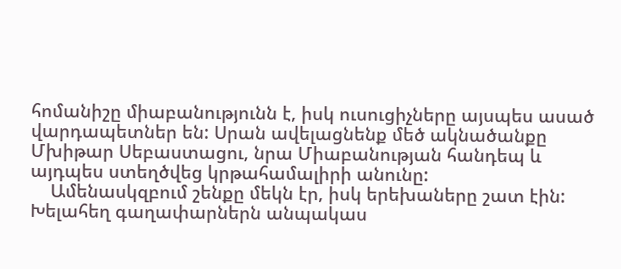հոմանիշը միաբանությունն է, իսկ ուսուցիչները այսպես ասած վարդապետներ են: Սրան ավելացնենք մեծ ակնածանքը Մխիթար Սեբաստացու, նրա Միաբանության հանդեպ և այդպես ստեղծվեց կրթահամալիրի անունը:
    Ամենասկզբում շենքը մեկն էր, իսկ երեխաները շատ էին: Խելահեղ գաղափարներն անպակաս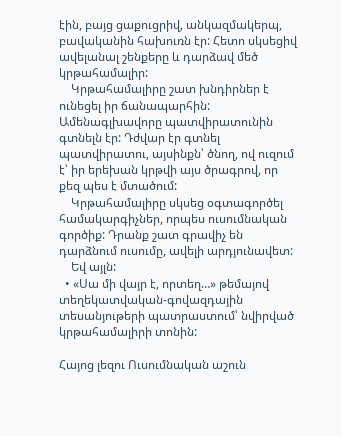էին, բայց ցաքուցրիվ, անկազմակերպ, բավականին հախուռն էր: Հետո սկսեցիվ ավելանալ շենքերը և դարձավ մեծ կրթահամալիր:
    Կրթահամալիրը շատ խնդիրներ է ունեցել իր ճանապարհին: Ամենագլխավորը պատվիրատունին գտնելն էր: Դժվար էր գտնել պատվիրատու, այսինքն՝ ծնող, ով ուզում է՝ իր երեխան կրթվի այս ծրագրով, որ քեզ պես է մտածում:
    Կրթահամալիրը սկսեց օգտագործել համակարգիչներ, որպես ուսումնական գործիք: Դրանք շատ գրավիչ են դարձնում ուսումը, ավելի արդյունավետ:
    Եվ այլն:
  • «Սա մի վայր է, որտեղ…» թեմայով տեղեկատվական-գովազդային տեսանյութերի պատրաստում՝ նվիրված կրթահամալիրի տոնին:

Հայոց լեզու Ուսումնական աշուն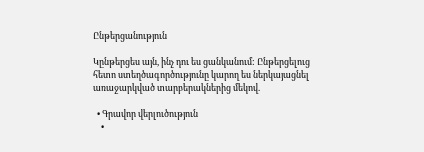Ընթերցանություն

Կընթերցես այն, ինչ դու ես ցանկանում: Ընթերցելուց հետո ստեղծագործությունը կարող ես ներկայացնել առաջարկված տարբերակներից մեկով.

  • Գրավոր վերլուծություն
    •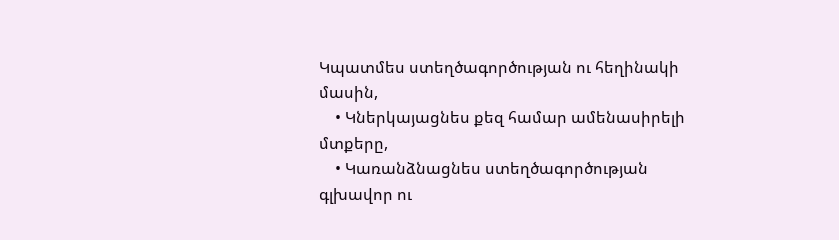Կպատմես ստեղծագործության ու հեղինակի մասին,
    • Կներկայացնես քեզ համար ամենասիրելի մտքերը,
    • Կառանձնացնես ստեղծագործության գլխավոր ու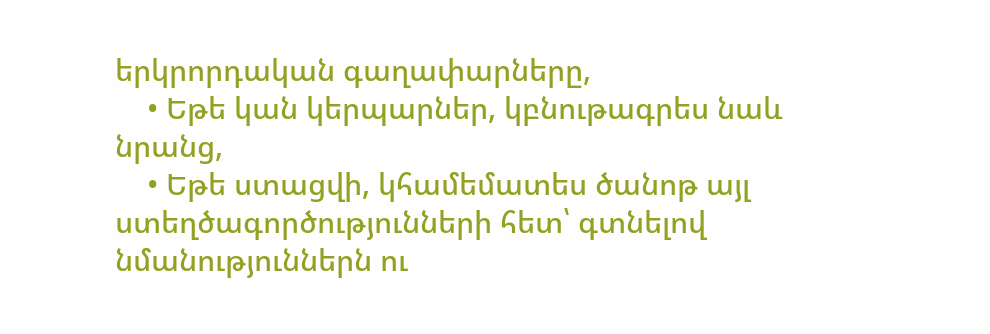երկրորդական գաղափարները,
    • Եթե կան կերպարներ, կբնութագրես նաև նրանց,
    • Եթե ստացվի, կհամեմատես ծանոթ այլ ստեղծագործությունների հետ՝ գտնելով նմանություններն ու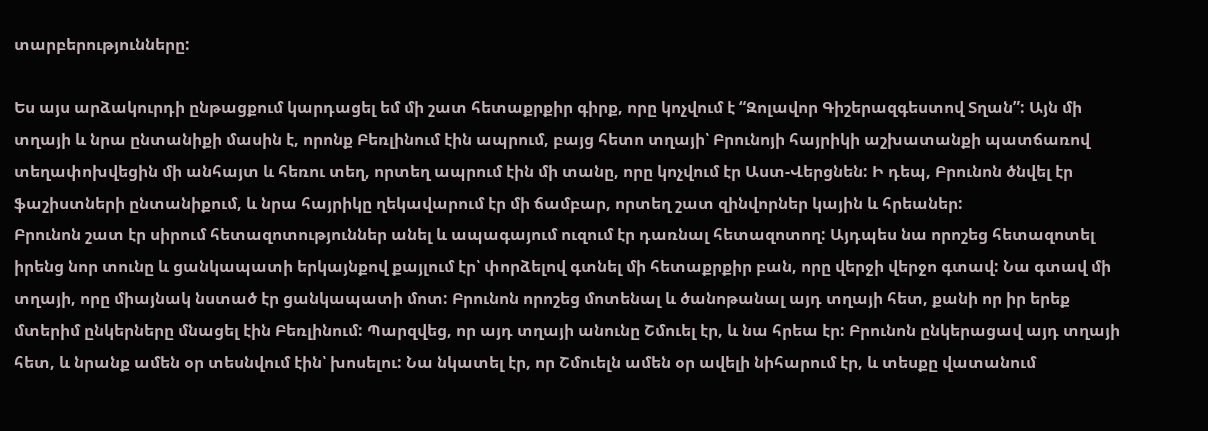տարբերությունները:

Ես այս արձակուրդի ընթացքում կարդացել եմ մի շատ հետաքրքիր գիրք, որը կոչվում է “Զոլավոր Գիշերազգեստով Տղան”: Այն մի տղայի և նրա ընտանիքի մասին է, որոնք Բեռլինում էին ապրում, բայց հետո տղայի՝ Բրունոյի հայրիկի աշխատանքի պատճառով տեղափոխվեցին մի անհայտ և հեռու տեղ, որտեղ ապրում էին մի տանը, որը կոչվում էր Աստ-Վերցնեն: Ի դեպ, Բրունոն ծնվել էր ֆաշիստների ընտանիքում, և նրա հայրիկը ղեկավարում էր մի ճամբար, որտեղ շատ զինվորներ կային և հրեաներ:
Բրունոն շատ էր սիրում հետազոտություններ անել և ապագայում ուզում էր դառնալ հետազոտող: Այդպես նա որոշեց հետազոտել իրենց նոր տունը և ցանկապատի երկայնքով քայլում էր՝ փորձելով գտնել մի հետաքրքիր բան, որը վերջի վերջո գտավ: Նա գտավ մի տղայի, որը միայնակ նստած էր ցանկապատի մոտ: Բրունոն որոշեց մոտենալ և ծանոթանալ այդ տղայի հետ, քանի որ իր երեք մտերիմ ընկերները մնացել էին Բեռլինում: Պարզվեց, որ այդ տղայի անունը Շմուել էր, և նա հրեա էր: Բրունոն ընկերացավ այդ տղայի հետ, և նրանք ամեն օր տեսնվում էին՝ խոսելու: Նա նկատել էր, որ Շմուելն ամեն օր ավելի նիհարում էր, և տեսքը վատանում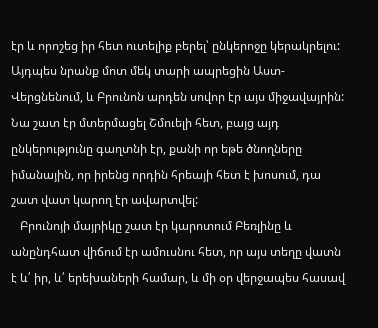էր և որոշեց իր հետ ուտելիք բերել՝ ընկերոջը կերակրելու:
Այդպես նրանք մոտ մեկ տարի ապրեցին Աստ-Վերցնենում, և Բրունոն արդեն սովոր էր այս միջավայրին: Նա շատ էր մտերմացել Շմուելի հետ, բայց այդ ընկերությունը գաղտնի էր, քանի որ եթե ծնողները իմանային, որ իրենց որդին հրեայի հետ է խոսում, դա շատ վատ կարող էր ավարտվել:
   Բրունոյի մայրիկը շատ էր կարոտում Բեռլինը և անընդհատ վիճում էր ամուսնու հետ, որ այս տեղը վատն է և՛ իր, և՛ երեխաների համար, և մի օր վերջապես հասավ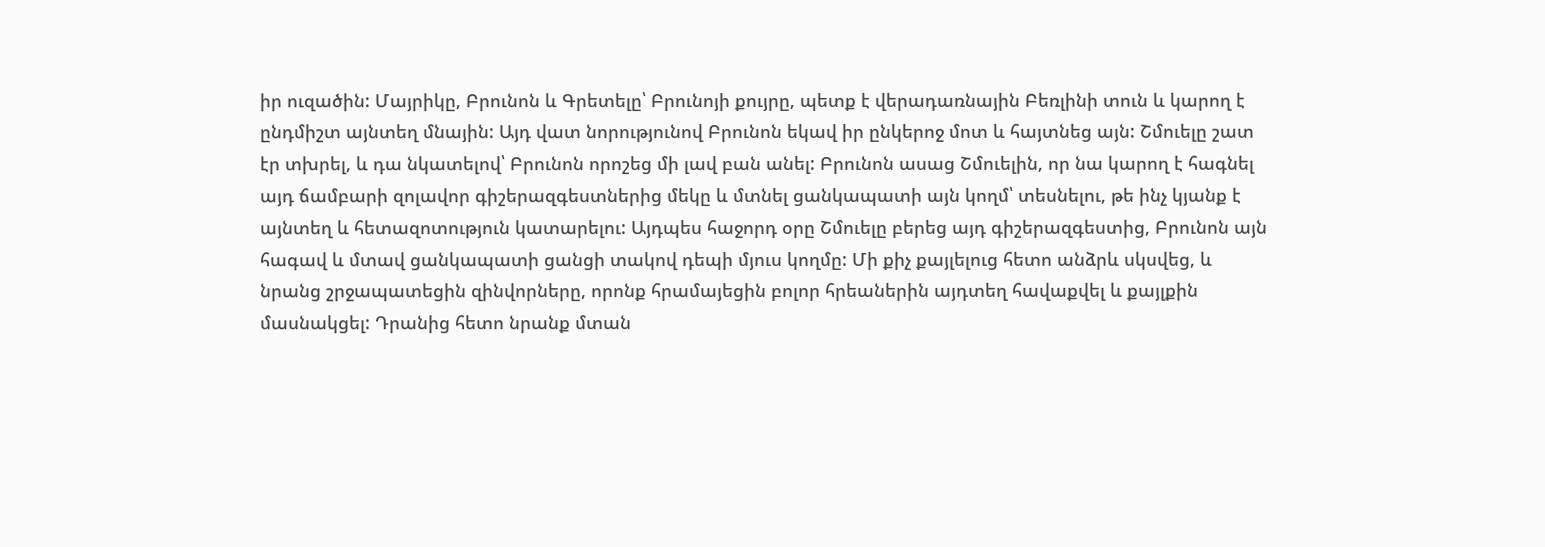իր ուզածին: Մայրիկը, Բրունոն և Գրետելը՝ Բրունոյի քույրը, պետք է վերադառնային Բեռլինի տուն և կարող է ընդմիշտ այնտեղ մնային: Այդ վատ նորությունով Բրունոն եկավ իր ընկերոջ մոտ և հայտնեց այն: Շմուելը շատ էր տխրել, և դա նկատելով՝ Բրունոն որոշեց մի լավ բան անել: Բրունոն ասաց Շմուելին, որ նա կարող է հագնել այդ ճամբարի զոլավոր գիշերազգեստներից մեկը և մտնել ցանկապատի այն կողմ՝ տեսնելու, թե ինչ կյանք է այնտեղ և հետազոտություն կատարելու: Այդպես հաջորդ օրը Շմուելը բերեց այդ գիշերազգեստից, Բրունոն այն հագավ և մտավ ցանկապատի ցանցի տակով դեպի մյուս կողմը: Մի քիչ քայլելուց հետո անձրև սկսվեց, և նրանց շրջապատեցին զինվորները, որոնք հրամայեցին բոլոր հրեաներին այդտեղ հավաքվել և քայլքին մասնակցել: Դրանից հետո նրանք մտան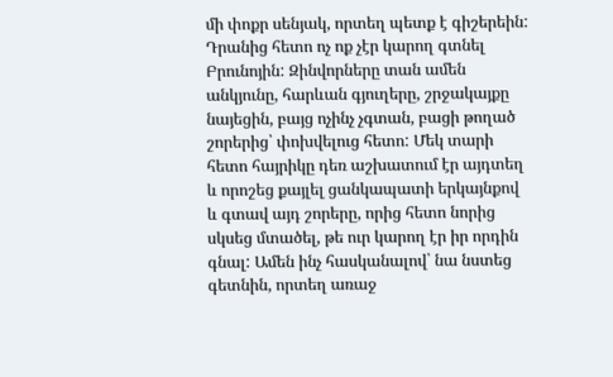մի փոքր սենյակ, որտեղ պետք է գիշերեին:
Դրանից հետո ոչ ոք չէր կարող գտնել Բրունոյին: Զինվորները տան ամեն անկյունը, հարևան գյուղերը, շրջակայքը նայեցին, բայց ոչինչ չգտան, բացի թողած շորերից՝ փոխվելուց հետո: Մեկ տարի հետո հայրիկը դեռ աշխատում էր այդտեղ և որոշեց քայլել ցանկապատի երկայնքով և գտավ այդ շորերը, որից հետո նորից սկսեց մտածել, թե ուր կարող էր իր որդին գնալ: Ամեն ինչ հասկանալով՝ նա նստեց գետնին, որտեղ առաջ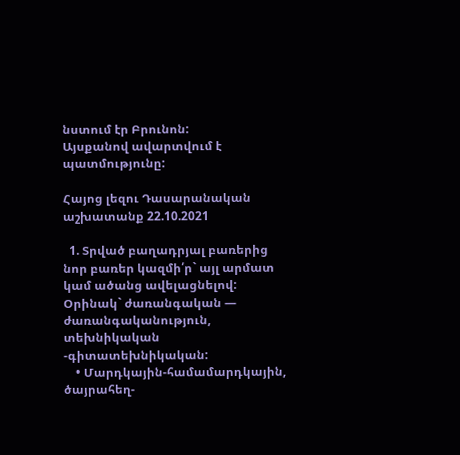նստում էր Բրունոն:
Այսքանով ավարտվում է պատմությունը:

Հայոց լեզու Դասարանական աշխատանք 22.10.2021

  1. Տրված բաղադրյալ բառերից նոր բառեր կազմի՛ր` այլ արմատ կամ ածանց ավելացնելով: Օրինակ` ժառանգական — ժառանգականություն, տեխնիկական -գիտատեխնիկական:
    • Մարդկային-համամարդկային, ծայրահեղ-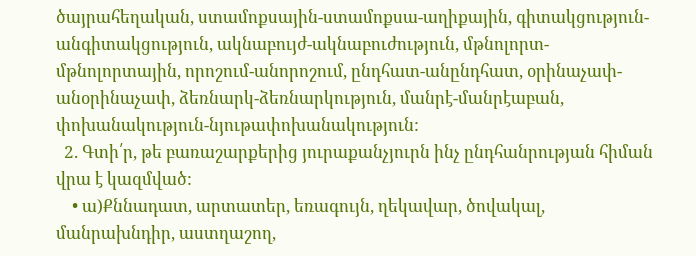ծայրահեղական, ստամոքսային-ստամոքսա-աղիքային, գիտակցություն-անգիտակցություն, ակնաբույժ-ակնաբուժություն, մթնոլորտ-մթնոլորտային, որոշում-անորոշում, ընդհատ-անընդհատ, օրինաչափ-անօրինաչափ, ձեռնարկ-ձեռնարկություն, մանրէ-մանրէաբան, փոխանակություն-նյութափոխանակություն:
  2. Գտի՛ր, թե բառաշարքերից յուրաքանչյուրն ինչ ընդհանրության հիման վրա է կազմված:
    • ա)Քննադատ, արտատեր, եռագույն, ղեկավար, ծովակալ, մանրախնդիր, աստղաշող,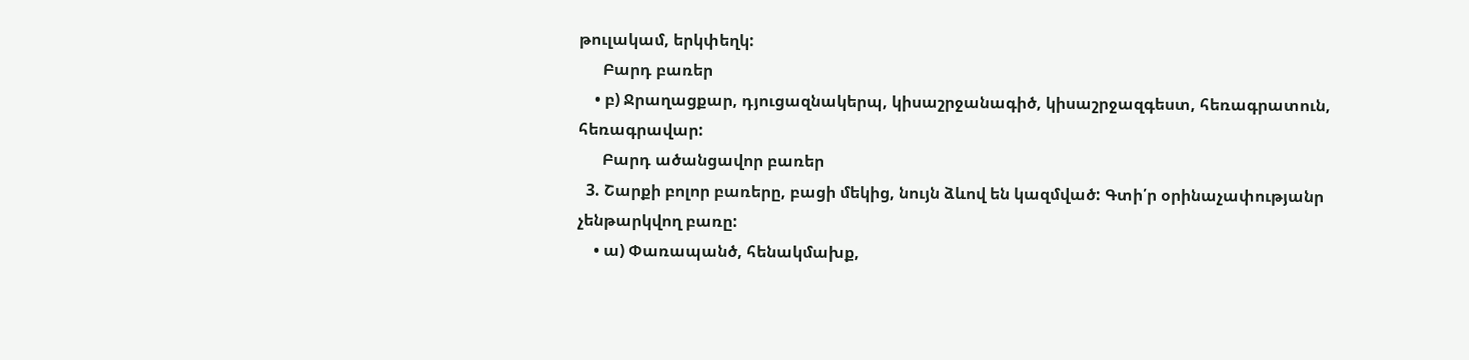թուլակամ, երկփեղկ:
      Բարդ բառեր
    • բ) Ջրաղացքար, դյուցազնակերպ, կիսաշրջանագիծ, կիսաշրջազգեստ, հեռագրատուն, հեռագրավար:
      Բարդ ածանցավոր բառեր
  3. Շարքի բոլոր բառերը, բացի մեկից, նույն ձևով են կազմված: Գտի՛ր օրինաչափությանր չենթարկվող բառը:
    • ա) Փառապանծ, հենակմախք,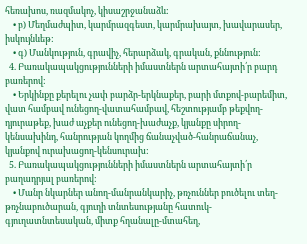հեռախոս, ռազմակոչ, կիսաշրջանաձև:
    • բ) Մեղմաժպիտ, կարմրազգեստ, կարմրախայտ, խավարասեր, իսկույնևեթ:
    • գ) Մանկություն, գրավիչ, հերարձակ, գրական, քննություն:
  4. Բառակապակցությունների իմաստներն արտահայտի՛ր բարդ բառերով:
    • Երկինքը քերելու չափ բարձր-երկնաքեր, բարի մտքով-բարեմիտ, վատ համբավ ունեցող-վատահամբավ, հեշտությամբ թեքվող-դյուրաթեք, խաժ աչքեր ունեցող-խաժաչք, կյանքը սիրող-կենսախինդ, հանրության կողմից ճանաչված-հանրաճանաչ, կյանքով ուրախացող-կենսուրախ:
  5. Բառակապակցությունների իմաստներն արտահայտի՛ր բաղադրյալ բառերով:
    • Մանր նկարներ անող-մանրանկարիչ, թռչուններ բուծելու տեղ-թռչնաբուծարան, գյուղի տնտեսությանը հատուկ-գյուղատնտեսական, միտք հղանալը-մտահեղ,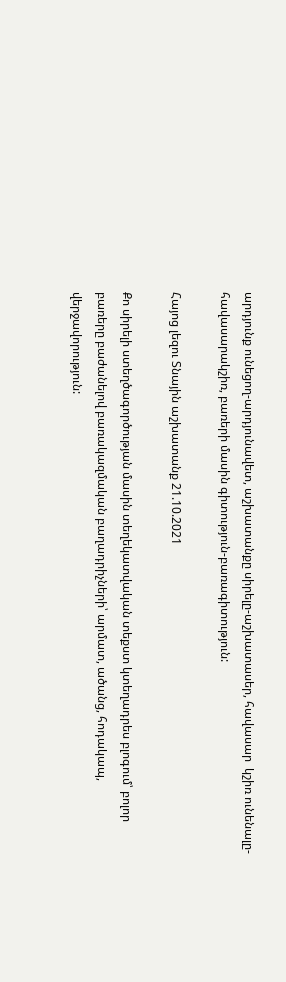արդյունք ունեցող-արդյունավետ, աշխատանքը սիրելը-աշխատասեր, հավասար  կշիռ ունենալը-հավասարակշիռ, բառերի մասին գիտություն-բառագիտություն:

Հայոց լեզու Տնային աշխատանք 21.10.2021

Քո սիրելի ստեղծագործության մասին տեղեկատվական տեքստ կտեղադրես բլոգում՝ բոլոր բառերը բաժանելով բառակազմական բաղադրիչների՝ արմատ, ածանց, հոդակապ, վերջավորություն: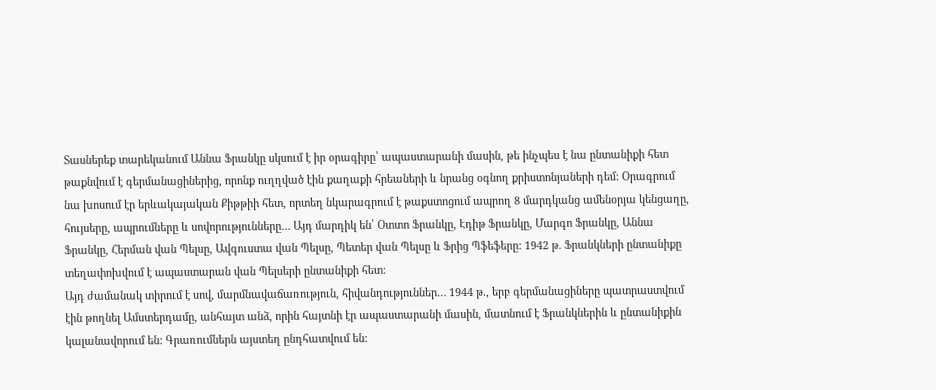Տասներեք տարեկանում Աննա Ֆրանկը սկսում է իր օրագիրը՝ ապաստարանի մասին, թե ինչպես է նա ընտանիքի հետ թաքնվում է գերմանացիներից, որոնք ուղղված էին քաղաքի հրեաների և նրանց օգնող քրիստոնյաների դեմ: Օրագրում նա խոսում էր երևակայական Քիթթիի հետ, որտեղ նկարագրում է թաքստոցում ապրող 8 մարդկանց ամենօրյա կենցաղը, հույսերը, ապրումները և սովորությունները… Այդ մարդիկ են՝ Օտտո Ֆրանկը, Էդիթ Ֆրանկը, Մարգո Ֆրանկը, Աննա Ֆրանկը, Հերման վան Պելսը, Ավգուստա վան Պելսը, Պետեր վան Պելսը և Ֆրից Պֆեֆերը: 1942 թ. Ֆրանկների ընտանիքը տեղափոխվում է ապաստարան վան Պելսերի ընտանիքի հետ:
Այդ ժամանակ տիրում է սով, մարմնավաճառություն, հիվանդություններ… 1944 թ., երբ գերմանացիները պատրաստվում էին թողնել Ամստերդամը, անհայտ անձ, որին հայտնի էր ապաստարանի մասին, մատնում է Ֆրանկներին և ընտանիքին կալանավորում են: Գրառումներն այստեղ ընդհատվում են: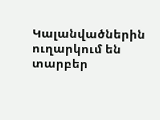Կալանվածներին ուղարկում են տարբեր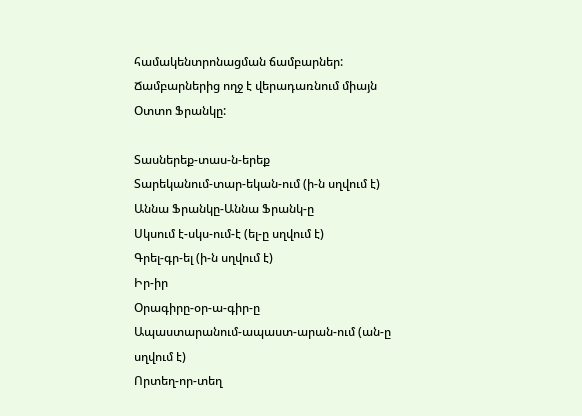համակենտրոնացման ճամբարներ: Ճամբարներից ողջ է վերադառնում միայն Օտտո Ֆրանկը:

Տասներեք-տաս-ն-երեք
Տարեկանում-տար-եկան-ում (ի-ն սղվում է)
Աննա Ֆրանկը-Աննա Ֆրանկ-ը
Սկսում է-սկս-ում-է (ել-ը սղվում է)
Գրել-գր-ել (ի-ն սղվում է)
Իր-իր
Օրագիրը-օր-ա-գիր-ը
Ապաստարանում-ապաստ-արան-ում (ան-ը սղվում է)
Որտեղ-որ-տեղ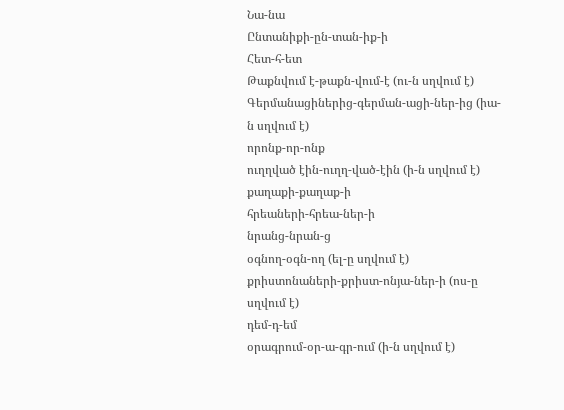Նա-նա
Ընտանիքի-ըն-տան-իք-ի
Հետ-հ-ետ
Թաքնվում է-թաքն-վում-է (ու-ն սղվում է)
Գերմանացիներից-գերման-ացի-ներ-ից (իա-ն սղվում է)
որոնք-որ-ոնք
ուղղված էին-ուղղ-ված-էին (ի-ն սղվում է)
քաղաքի-քաղաք-ի
հրեաների-հրեա-ներ-ի
նրանց-նրան-ց
օգնող-օգն-ող (ել-ը սղվում է)
քրիստոնաների-քրիստ-ոնյա-ներ-ի (ոս-ը սղվում է)
դեմ-դ-եմ
օրագրում-օր-ա-գր-ում (ի-ն սղվում է)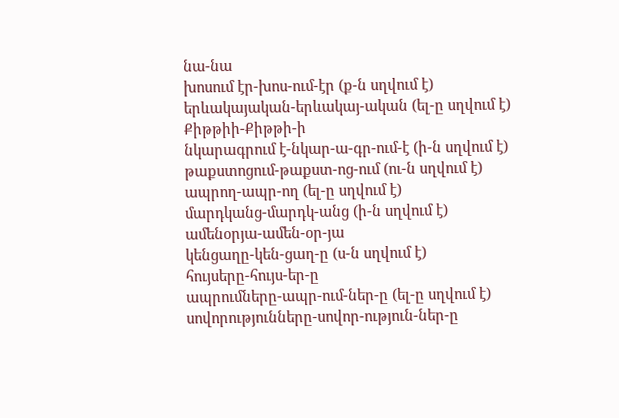նա-նա
խոսում էր-խոս-ում-էր (ք-ն սղվում է)
երևակայական-երևակայ-ական (ել-ը սղվում է)
Քիթթիի-Քիթթի-ի
նկարագրում է-նկար-ա-գր-ում-է (ի-ն սղվում է)
թաքստոցում-թաքստ-ոց-ում (ու-ն սղվում է)
ապրող-ապր-ող (ել-ը սղվում է)
մարդկանց-մարդկ-անց (ի-ն սղվում է)
ամենօրյա-ամեն-օր-յա
կենցաղը-կեն-ցաղ-ը (ս-ն սղվում է)
հույսերը-հույս-եր-ը
ապրումները-ապր-ում-ներ-ը (ել-ը սղվում է)
սովորությունները-սովոր-ություն-ներ-ը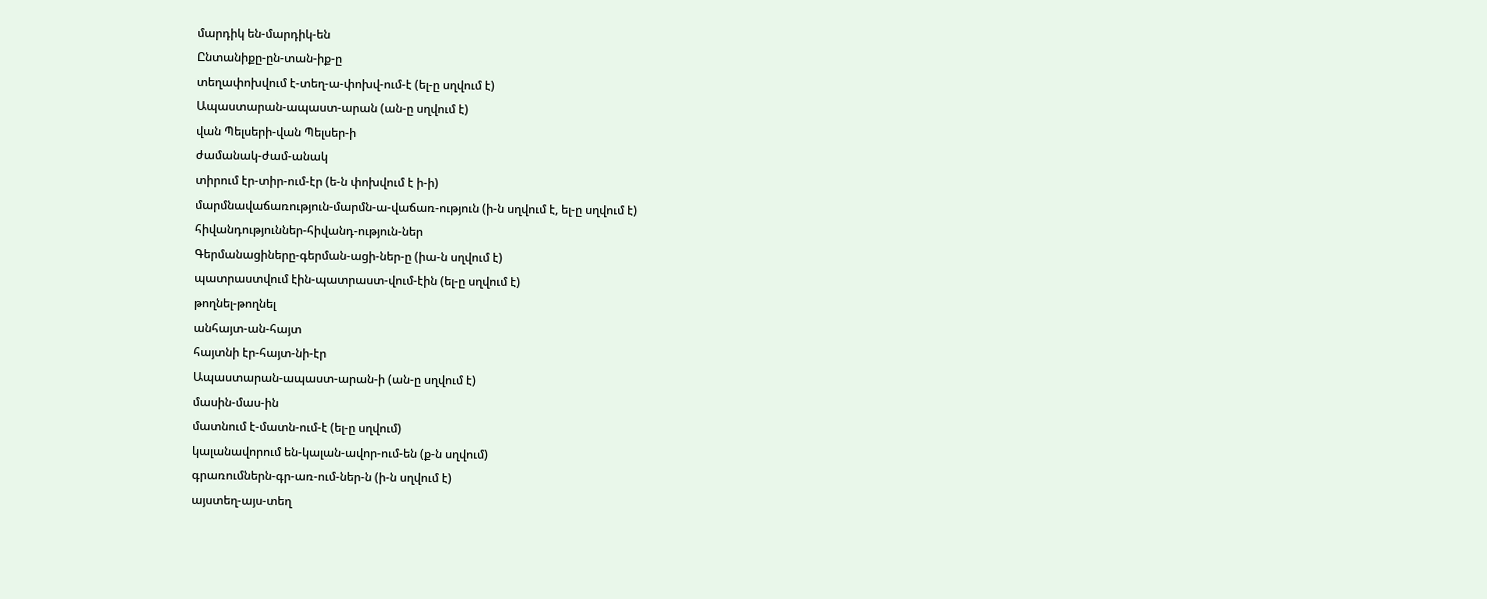մարդիկ են-մարդիկ-են
Ընտանիքը-ըն-տան-իք-ը
տեղափոխվում է-տեղ-ա-փոխվ-ում-է (ել-ը սղվում է)
Ապաստարան-ապաստ-արան (ան-ը սղվում է)
վան Պելսերի-վան Պելսեր-ի
ժամանակ-ժամ-անակ
տիրում էր-տիր-ում-էր (ե-ն փոխվում է ի-ի)
մարմնավաճառություն-մարմն-ա-վաճառ-ություն (ի-ն սղվում է, ել-ը սղվում է)
հիվանդություններ-հիվանդ-ություն-ներ
Գերմանացիները-գերման-ացի-ներ-ը (իա-ն սղվում է)
պատրաստվում էին-պատրաստ-վում-էին (ել-ը սղվում է)
թողնել-թողնել
անհայտ-ան-հայտ
հայտնի էր-հայտ-նի-էր
Ապաստարան-ապաստ-արան-ի (ան-ը սղվում է)
մասին-մաս-ին
մատնում է-մատն-ում-է (ել-ը սղվում)
կալանավորում են-կալան-ավոր-ում-են (ք-ն սղվում)
գրառումներն-գր-առ-ում-ներ-ն (ի-ն սղվում է)
այստեղ-այս-տեղ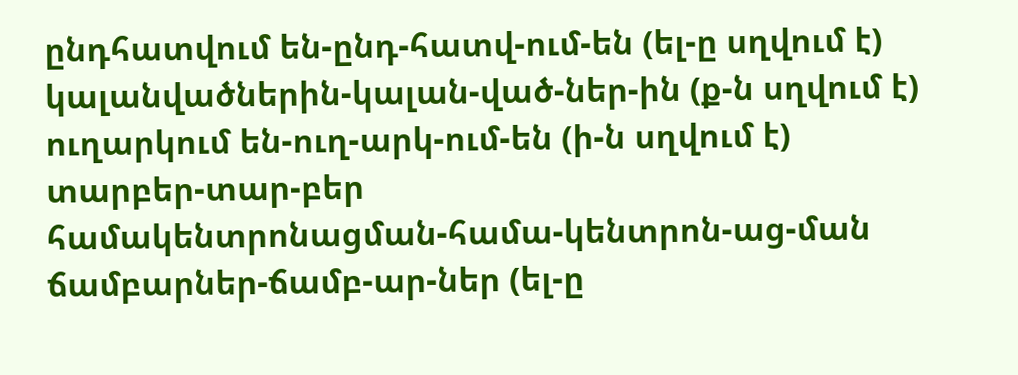ընդհատվում են-ընդ-հատվ-ում-են (ել-ը սղվում է)
կալանվածներին-կալան-ված-ներ-ին (ք-ն սղվում է)
ուղարկում են-ուղ-արկ-ում-են (ի-ն սղվում է)
տարբեր-տար-բեր
համակենտրոնացման-համա-կենտրոն-աց-ման
ճամբարներ-ճամբ-ար-ներ (ել-ը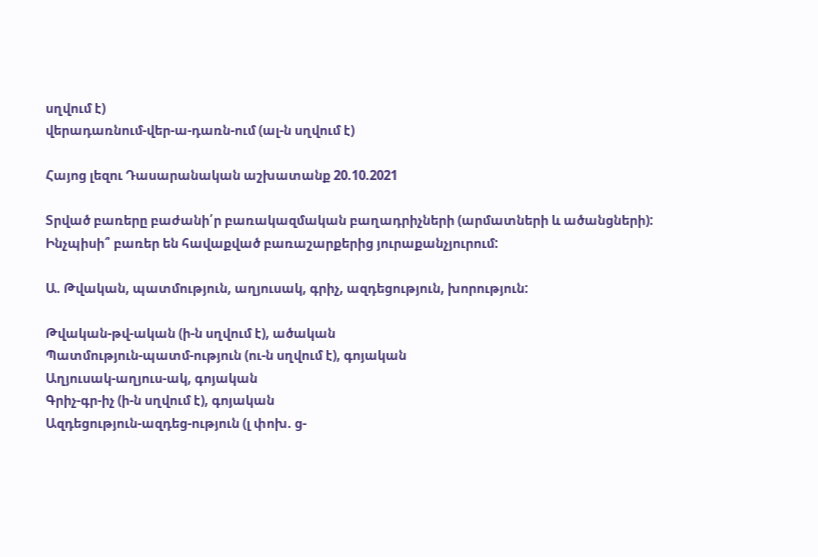սղվում է)
վերադառնում-վեր-ա-դառն-ում (ալ-ն սղվում է)

Հայոց լեզու Դասարանական աշխատանք 20.10.2021

Տրված բառերը բաժանի՛ր բառակազմական բաղադրիչների (արմատների և ածանցների): Ինչպիսի՞ բառեր են հավաքված բառաշարքերից յուրաքանչյուրում:

Ա. Թվական, պատմություն, աղյուսակ, գրիչ, ազդեցություն, խորություն:

Թվական-թվ-ական (ի-ն սղվում է), ածական
Պատմություն-պատմ-ություն (ու-ն սղվում է), գոյական
Աղյուսակ-աղյուս-ակ, գոյական
Գրիչ-գր-իչ (ի-ն սղվում է), գոյական
Ազդեցություն-ազդեց-ություն (լ փոխ. ց-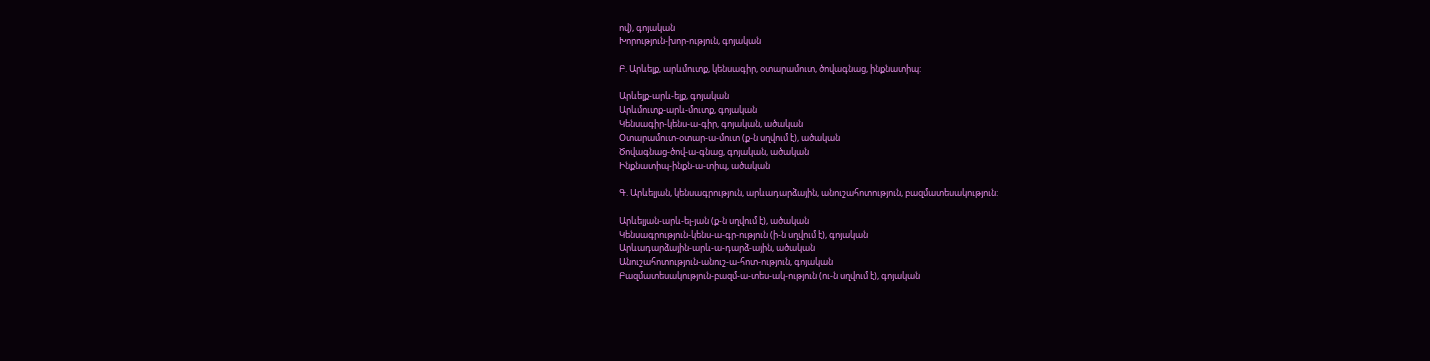ով), գոյական
Խորություն-խոր-ություն, գոյական

Բ. Արևելք, արևմուտք, կենսագիր, օտարամուտ, ծովագնաց, ինքնատիպ:

Արևելք-արև-ելք, գոյական
Արևմուտք-արև-մուտք, գոյական
Կենսագիր-կենս-ա-գիր, գոյական, ածական
Օտարամուտ-օտար-ա-մուտ (ք-ն սղվում է), ածական
Ծովագնաց-ծով-ա-գնաց, գոյական, ածական
Ինքնատիպ-ինքն-ա-տիպ, ածական

Գ. Արևելյան, կենսագրություն, արևադարձային, անուշահոտություն, բազմատեսակություն:

Արևելյան-արև-ել-յան (ք-ն սղվում է), ածական
Կենսագրություն-կենս-ա-գր-ություն (ի-ն սղվում է), գոյական
Արևադարձային-արև-ա-դարձ-ային, ածական
Անուշահոտություն-անուշ-ա-հոտ-ություն, գոյական
Բազմատեսակություն-բազմ-ա-տես-ակ-ություն (ու-ն սղվում է), գոյական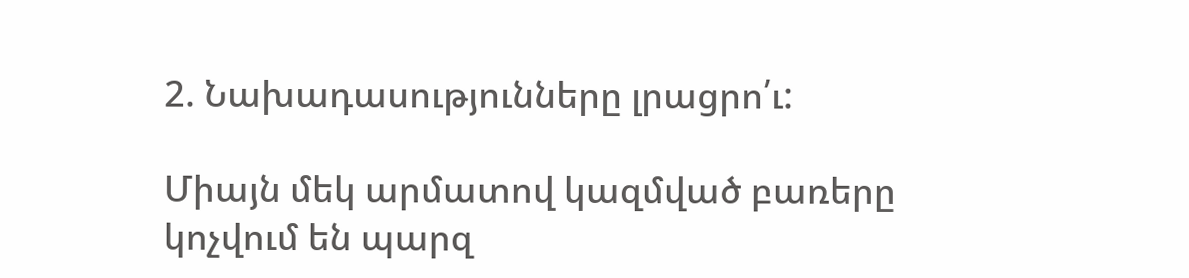2. Նախադասությունները լրացրո՛ւ:

Միայն մեկ արմատով կազմված բառերը կոչվում են պարզ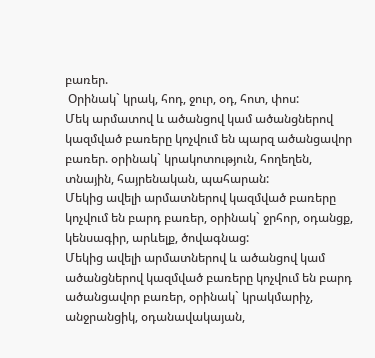բառեր.
 Օրինակ` կրակ, հոդ, ջուր, օդ, հոտ, փոս:
Մեկ արմատով և ածանցով կամ ածանցներով կազմված բառերը կոչվում են պարզ ածանցավոր բառեր. օրինակ` կրակոտություն, հողեղեն, տնային, հայրենական, պահարան:
Մեկից ավելի արմատներով կազմված բառերը կոչվում են բարդ բառեր, օրինակ` ջրհոր, օդանցք, կենսագիր, արևելք, ծովագնաց:
Մեկից ավելի արմատներով և ածանցով կամ ածանցներով կազմված բառերը կոչվում են բարդ ածանցավոր բառեր, օրինակ` կրակմարիչ, անջրանցիկ, օդանավակայան,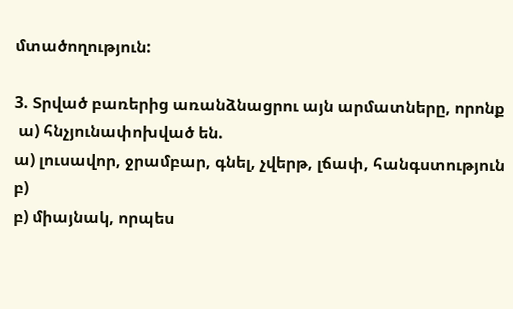մտածողություն:

3. Տրված բառերից առանձնացրու այն արմատները, որոնք
 ա) հնչյունափոխված են.
ա) լուսավոր, ջրամբար, գնել, չվերթ, լճափ, հանգստություն
բ)
բ) միայնակ, որպես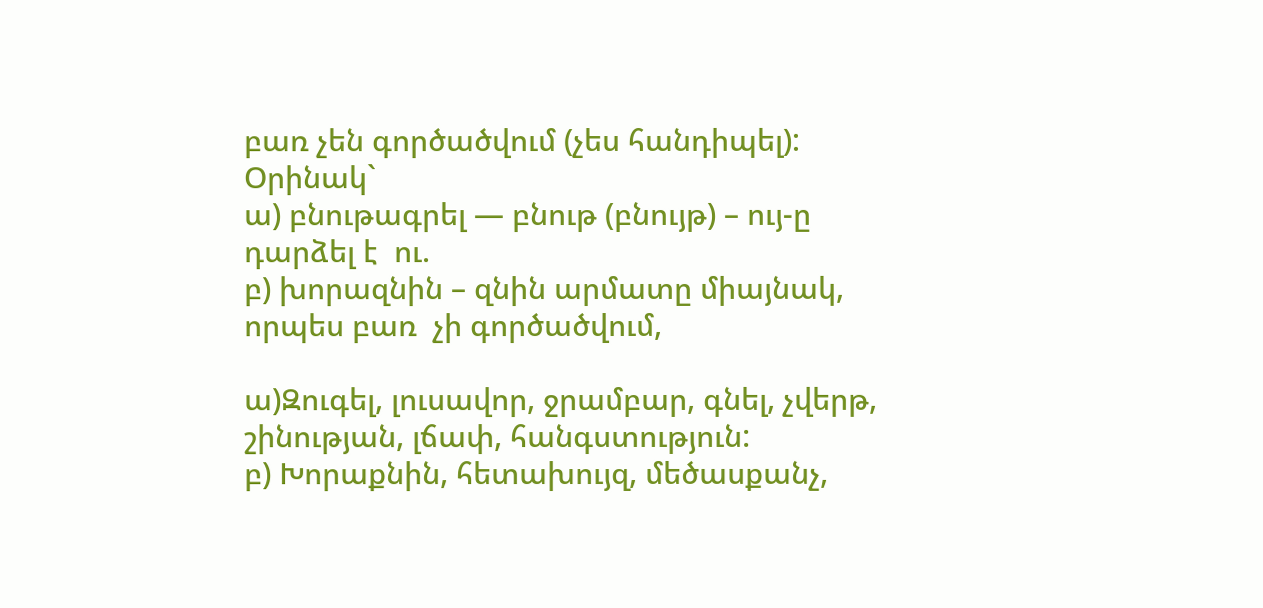բառ չեն գործածվում (չես հանդիպել):
Օրինակ`
ա) բնութագրել — բնութ (բնույթ) – ույ-ը դարձել է  ու.
բ) խորազնին – զնին արմատը միայնակ, որպես բառ  չի գործածվում,

ա)Զուգել, լուսավոր, ջրամբար, գնել, չվերթ, շինության, լճափ, հանգստություն:
բ) Խորաքնին, հետախույզ, մեծասքանչ,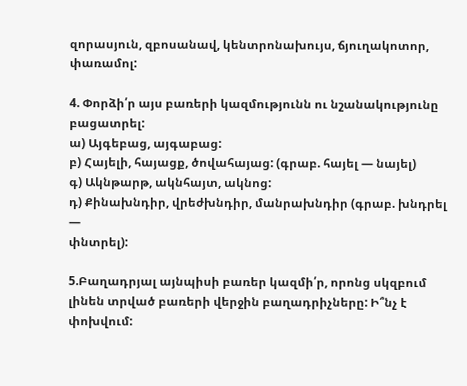զորասյուն, զբոսանավ, կենտրոնախույս, ճյուղակոտոր, փառամոլ:

4. Փորձի՛ր այս բառերի կազմությունն ու նշանակությունը բացատրել:
ա) Այգեբաց, այգաբաց:
բ) Հայելի, հայացք, ծովահայաց: (գրաբ. հայել — նայել)
գ) Ակնթարթ, ակնհայտ, ակնոց:
դ) Քինախնդիր, վրեժխնդիր, մանրախնդիր (գրաբ. խնդրել —
փնտրել):

5.Բաղադրյալ այնպիսի բառեր կազմի՛ր, որոնց սկզբում լինեն տրված բառերի վերջին բաղադրիչները: Ի՞նչ է փոխվում: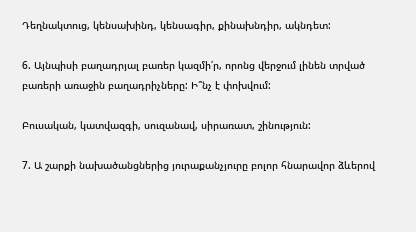Դեղնակտուց, կենսախինդ, կենսագիր, քինախնդիր, ակնդետ:

6. Այնպիսի բաղադրյալ բառեր կազմի՛ր, որոնց վերջում լինեն տրված բառերի առաջին բաղադրիչները: Ի՞նչ է փոխվում:

Բուսական, կատվազգի, սուզանավ, սիրառատ, շինություն:

7. Ա շարքի նախածանցներից յուրաքանչյուրը բոլոր հնարավոր ձևերով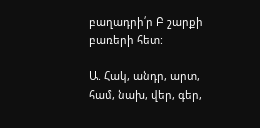բաղադրի՛ր Բ շարքի բառերի հետ:

Ա. Հակ, անդր, արտ, համ, նախ, վեր, գեր,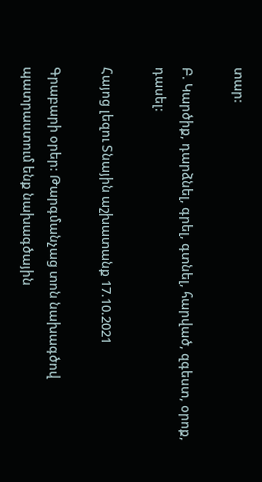տար:

Բ. Կարծիք, դարձնել, գրել, գտնել, հարված, զգեստ, օրոք, դասել:

Հայոց լեզու Տնային աշխատանք 17.10.2021

Գրաբարի օրեր: Թարգմանչաց տոն նախագծով պատրաստում ենք նախագծային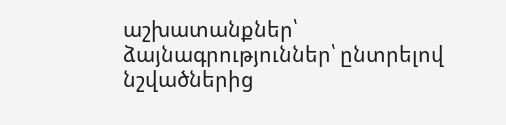աշխատանքներ՝ ձայնագրություններ՝ ընտրելով նշվածներից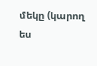մեկը (կարող ես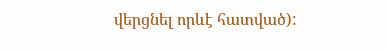վերցնել որևէ հատված):